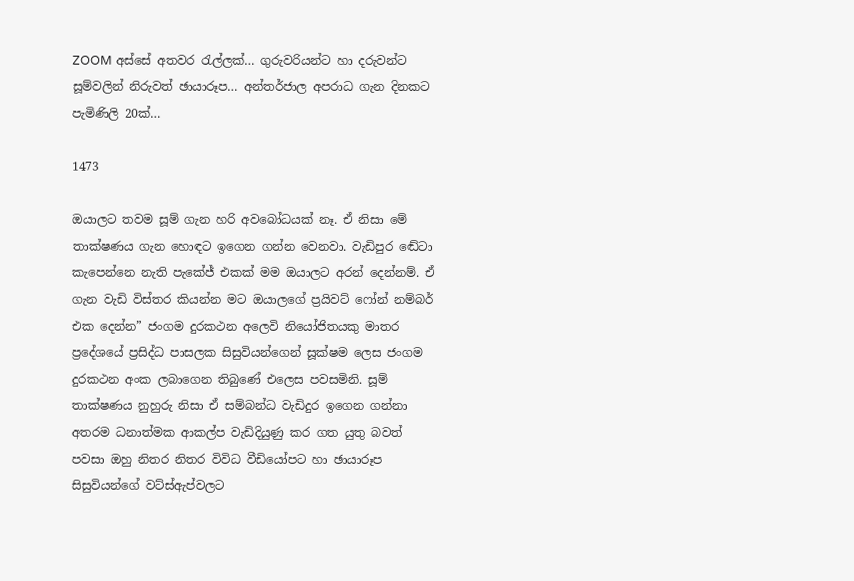ZOOM අස්සේ අතවර රැල්ලක්… ගුරුවරියන්ට හා දරුවන්ට සූම්වලින් නිරුවත් ඡායාරූප… අන්තර්ජාල අපරාධ ගැන දිනකට පැමිණිලි 20ක්…

1473

ඔයාලට තවම සූම් ගැන හරි අවබෝධයක් නෑ. ඒ නිසා මේ තාක්ෂණය ගැන හොඳට ඉගෙන ගන්න වෙනවා. වැඩිපුර ඬේටා කැපෙන්නෙ නැති පැකේජ් එකක් මම ඔයාලට අරන් දෙන්නම්. ඒ ගැන වැඩි විස්තර කියන්න මට ඔයාලගේ ප්‍රයිවට් ෆෝන් නම්බර් එක දෙන්න” ජංගම දුරකථන අලෙවි නියෝජිතයකු මාතර ප්‍රදේශයේ ප්‍රසිද්ධ පාසලක සිසුවියන්ගෙන් සූක්ෂම ලෙස ජංගම දුරකථන අංක ලබාගෙන තිබුණේ එලෙස පවසමිනි. සූම් තාක්ෂණය නුහුරු නිසා ඒ සම්බන්ධ වැඩිදුර ඉගෙන ගන්නා අතරම ධනාත්මක ආකල්ප වැඩිදියුණු කර ගත යුතු බවත් පවසා ඔහු නිතර නිතර විවිධ වීඩියෝපට හා ඡායාරූප සිසුවියන්ගේ වට්ස්ඇප්වලට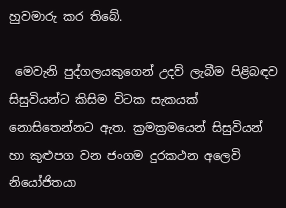හුවමාරු කර තිබේ.

 මෙවැනි පුද්ගලයකුගෙන් උදව් ලැබීම පිළිබඳව සිසුවියන්ට කිසිම විටක සැකයක් නොසිතෙන්නට ඇත. ක්‍රමක්‍රමයෙන් සිසුවියන් හා කුළුපග වන ජංගම දුරකථන අලෙවි නියෝජිතයා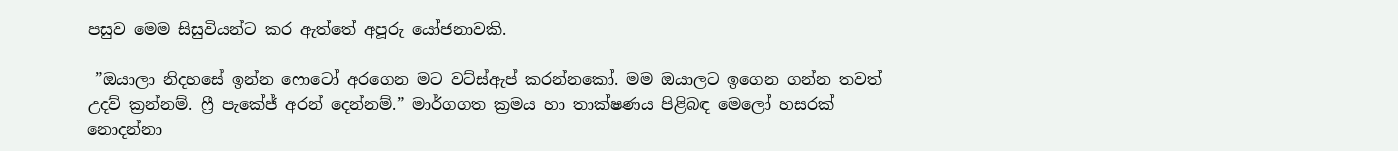පසුව මෙම සිසුවියන්ට කර ඇත්තේ අපූරු යෝජනාවකි.

 ”ඔයාලා නිදහසේ ඉන්න ෆොටෝ අරගෙන මට වට්ස්ඇප් කරන්නකෝ. මම ඔයාලට ඉගෙන ගන්න තවත් උදව් ක්‍රන්නම්. ෆ්‍රී පැකේජ් අරන් දෙන්නම්.” මාර්ගගත ක්‍රමය හා තාක්ෂණය පිළිබඳ මෙලෝ හසරක් නොදන්නා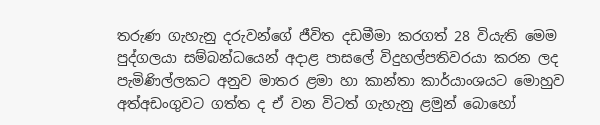තරුණ ගැහැනු දරුවන්ගේ ජීවිත දඩමීමා කරගත් 28 වියැති මෙම පුද්ගලයා සම්බන්ධයෙන් අදාළ පාසලේ විදුහල්පතිවරයා කරන ලද පැමිණිල්ලකට අනුව මාතර ළමා හා කාන්තා කාර්යාංශයට මොහුව අත්අඩංගුවට ගත්ත ද ඒ වන විටත් ගැහැනු ළමුන් බොහෝ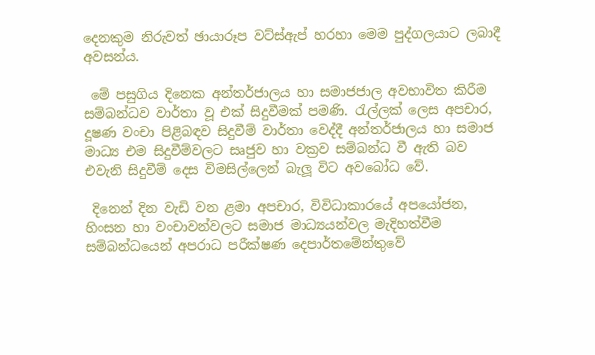දෙනකුම නිරුවත් ඡායාරූප වට්ස්ඇප් හරහා මෙම පුද්ගලයාට ලබාදී අවසන්ය.

 මේ පසුගිය දිනෙක අන්තර්ජාලය හා සමාජජාල අවභාවිත කිරීම සම්බන්ධව වාර්තා වූ එක් සිදුවීමක් පමණි. රැල්ලක් ලෙස අපචාර, දූෂණ වංචා පිළිබඳව සිදුවීම් වාර්තා වෙද්දී අන්තර්ජාලය හා සමාජ මාධ්‍ය එම සිදුවීම්වලට සෘජුව හා වක්‍රව සම්බන්ධ වී ඇති බව එවැනි සිදුවීම් දෙස විමසිල්ලෙන් බැලූ විට අවබෝධ වේ.

 දිනෙන් දින වැඩි වන ළමා අපචාර, විවිධාකාරයේ අපයෝජන, හිංසන හා වංචාවන්වලට සමාජ මාධ්‍යයන්වල මැදිහත්වීම සම්බන්ධයෙන් අපරාධ පරීක්ෂණ දෙපාර්තමේන්තුවේ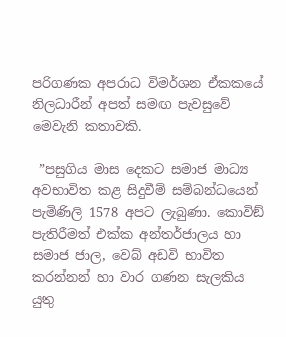පරිගණක අපරාධ විමර්ශන ඒකකයේ නිලධාරීන් අපත් සමඟ පැවසුවේ මෙවැනි කතාවකි.

 ”පසුගිය මාස දෙකට සමාජ මාධ්‍ය අවභාවිත කළ සිදුවීම් සම්බන්ධයෙන් පැමිණිලි 1578 අපට ලැබුණා. කොවිඞ් පැතිරීමත් එක්ක අන්තර්ජාලය හා සමාජ ජාල, වෙබ් අඩවි භාවිත කරන්නන් හා වාර ගණන සැලකිය යුතු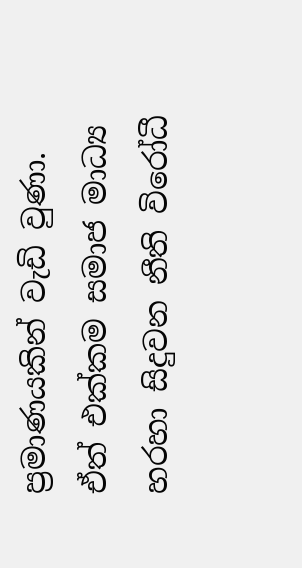ප්‍රමාණයකින් වැඩි වුණා. ඒත් එක්කම සමාජ මාධ්‍ය හරහා සිදුවන නීති විරෝධී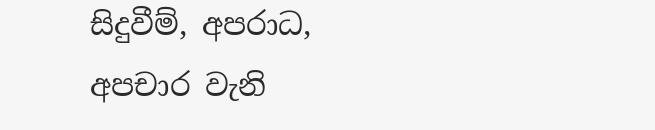සිදුවීම්, අපරාධ, අපචාර වැනි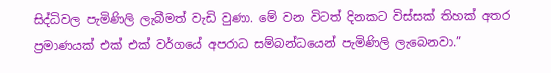සිද්ධිවල පැමිණිලි ලැබීමත් වැඩි වුණා. මේ වන විටත් දිනකට විස්සක් තිහක් අතර ප්‍රමාණයක් එක් එක් වර්ගයේ අපරාධ සම්බන්ධයෙන් පැමිණිලි ලැබෙනවා.”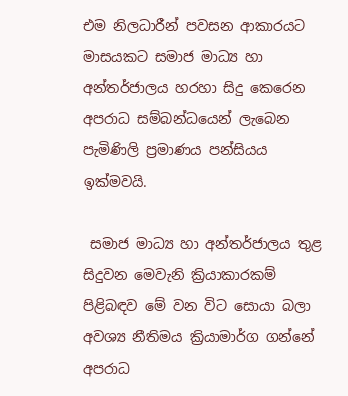එම නිලධාරීන් පවසන ආකාරයට මාසයකට සමාජ මාධ්‍ය හා අන්තර්ජාලය හරහා සිදු කෙරෙන අපරාධ සම්බන්ධයෙන් ලැබෙන පැමිණිලි ප්‍රමාණය පන්සියය ඉක්මවයි.

 සමාජ මාධ්‍ය හා අන්තර්ජාලය තුළ සිදුවන මෙවැනි ක්‍රියාකාරකම් පිළිබඳව මේ වන විට සොයා බලා අවශ්‍ය නීතිමය ක්‍රියාමාර්ග ගන්නේ අපරාධ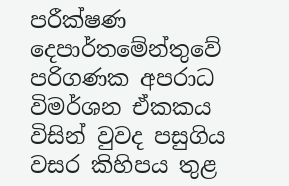පරීක්ෂණ දෙපාර්තමේන්තුවේ පරිගණක අපරාධ විමර්ශන ඒකකය විසින් වුවද පසුගිය වසර කිහිපය තුළ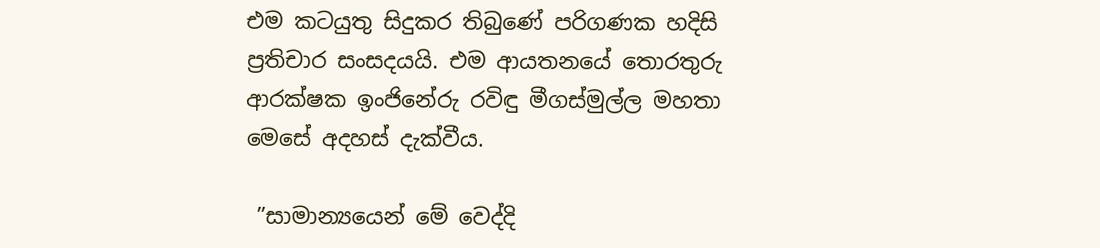එම කටයුතු සිදුකර තිබුණේ පරිගණක හදිසි ප්‍රතිචාර සංසදයයි. එම ආයතනයේ තොරතුරු ආරක්ෂක ඉංජිනේරු රවිඳු මීගස්මුල්ල මහතා මෙසේ අදහස් දැක්වීය.

 ”සාමාන්‍යයෙන් මේ වෙද්දි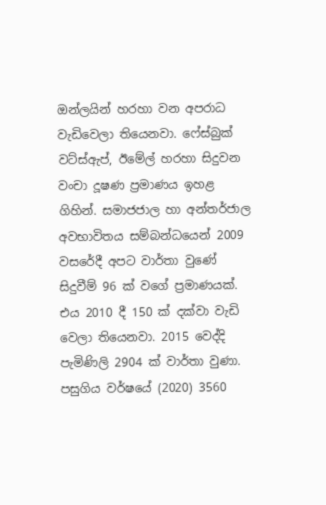ඔන්ලයින් හරහා වන අපරාධ වැඩිවෙලා තියෙනවා. ෆේස්බුක් වට්ස්ඇප්, ඊමේල් හරහා සිදුවන වංචා දූෂණ ප්‍රමාණය ඉහළ ගිහින්. සමාජජාල හා අන්තර්ජාල අවභාවිතය සම්බන්ධයෙන් 2009 වසරේදී අපට වාර්තා වුණේ සිදුවීම් 96 ක් වගේ ප්‍රමාණයක්. එය 2010 දී 150 ක් දක්වා වැඩි වෙලා තියෙනවා. 2015 වෙද්දි පැමිණිලි 2904 ක් වාර්තා වුණා. පසුගිය වර්ෂයේ (2020) 3560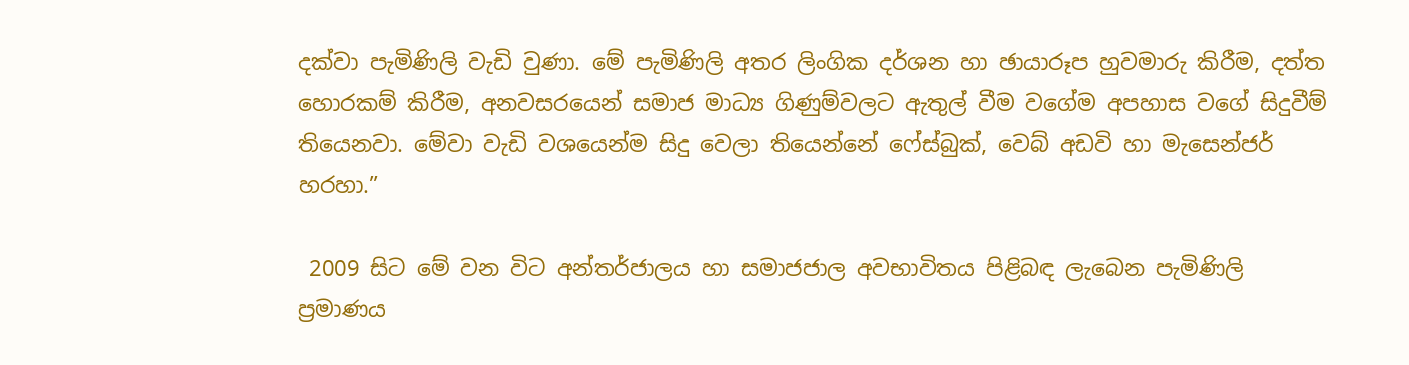දක්වා පැමිණිලි වැඩි වුණා. මේ පැමිණිලි අතර ලිංගික දර්ශන හා ඡායාරූප හුවමාරු කිරීම, දත්ත හොරකම් කිරීම, අනවසරයෙන් සමාජ මාධ්‍ය ගිණුම්වලට ඇතුල් වීම වගේම අපහාස වගේ සිදුවීම් තියෙනවා. මේවා වැඩි වශයෙන්ම සිදු වෙලා තියෙන්නේ ෆේස්බුක්, වෙබ් අඩවි හා මැසෙන්ජර් හරහා.”

 2009 සිට මේ වන විට අන්තර්ජාලය හා සමාජජාල අවභාවිතය පිළිබඳ ලැබෙන පැමිණිලි ප්‍රමාණය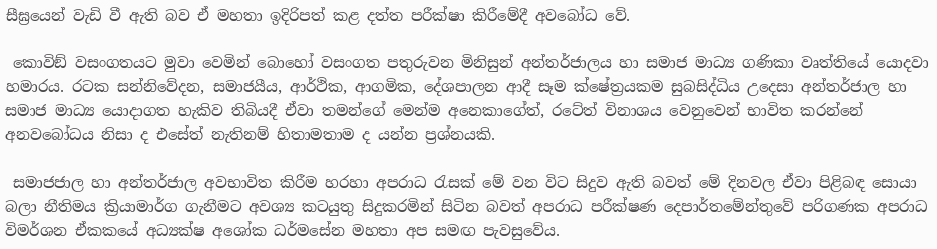සීඝ්‍රයෙන් වැඩි වී ඇති බව ඒ මහතා ඉදිරිපත් කළ දත්ත පරීක්ෂා කිරීමේදී අවබෝධ වේ.

 කොවිඞ් වසංගතයට මුවා වෙමින් බොහෝ වසංගත පතුරුවන මිනිසුන් අන්තර්ජාලය හා සමාජ මාධ්‍ය ගණිකා වෘත්තියේ යොදවා හමාරය. රටක සන්නිවේදන, සමාජයීය, ආර්ථික, ආගමික, දේශපාලන ආදී සෑම ක්ෂේත්‍රයකම සුබසිද්ධිය උදෙසා අන්තර්ජාල හා සමාජ මාධ්‍ය යොදාගත හැකිව තිබියදී ඒවා තමන්ගේ මෙන්ම අනෙකාගේත්, රටේත් විනාශය වෙනුවෙන් භාවිත කරන්නේ අනවබෝධය නිසා ද එසේත් නැතිනම් හිතාමතාම ද යන්න ප්‍රශ්නයකි.

 සමාජජාල හා අන්තර්ජාල අවභාවිත කිරීම හරහා අපරාධ රැසක් මේ වන විට සිදුව ඇති බවත් මේ දිනවල ඒවා පිළිබඳ සොයා බලා නීතිමය ක්‍රියාමාර්ග ගැනීමට අවශ්‍ය කටයුතු සිදුකරමින් සිටින බවත් අපරාධ පරීක්ෂණ දෙපාර්තමේන්තුවේ පරිගණක අපරාධ විමර්ශන ඒකකයේ අධ්‍යක්ෂ අශෝක ධර්මසේන මහතා අප සමඟ පැවසුවේය.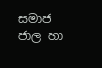සමාජ ජාල හා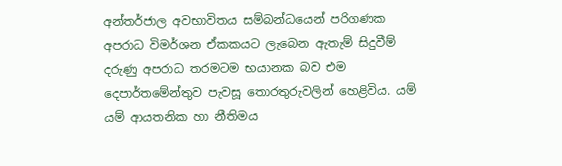අන්තර්ජාල අවභාවිතය සම්බන්ධයෙන් පරිගණක අපරාධ විමර්ශන ඒකකයට ලැබෙන ඇතැම් සිදුවීම් දරුණු අපරාධ තරමටම භයානක බව එම දෙපාර්තමේන්තුව පැවසූ තොරතුරුවලින් හෙළිවිය. යම් යම් ආයතනික හා නීතිමය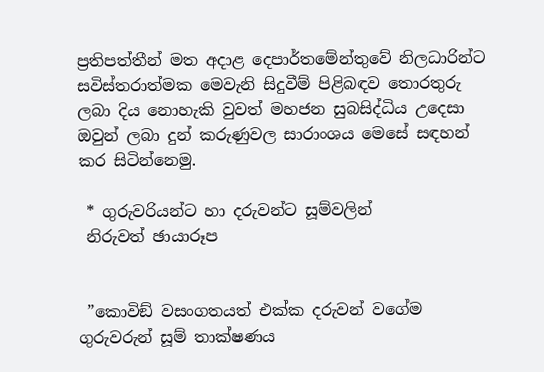ප්‍රතිපත්තීන් මත අදාළ දෙපාර්තමේන්තුවේ නිලධාරින්ට සවිස්තරාත්මක මෙවැනි සිදුවීම් පිළිබඳව තොරතුරු ලබා දිය නොහැකි වුවත් මහජන සුබසිද්ධිය උදෙසා ඔවුන් ලබා දුන් කරුණුවල සාරාංශය මෙසේ සඳහන් කර සිටින්නෙමු.

 * ගුරුවරියන්ට හා දරුවන්ට සූම්වලින්
 නිරුවත් ඡායාරූප


 ”කොවිඞ් වසංගතයත් එක්ක දරුවන් වගේම ගුරුවරුන් සූම් තාක්ෂණය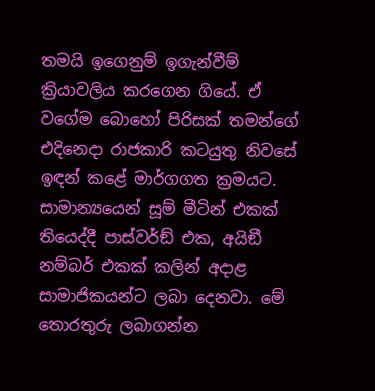තමයි ඉගෙනුම් ඉගැන්වීම් ක්‍රියාවලිය කරගෙන ගියේ. ඒ වගේම බොහෝ පිරිසක් තමන්ගේ එදිනෙදා රාජකාරි කටයුතු නිවසේ ඉඳන් කළේ මාර්ගගත ක්‍රමයට. සාමාන්‍යයෙන් සූම් මීටින් එකක් තියෙද්දී පාස්වර්ඞ් එක, අයිඞී නම්බර් එකක් කලින් අදාළ සාමාජිකයන්ට ලබා දෙනවා. මේ තොරතුරු ලබාගන්න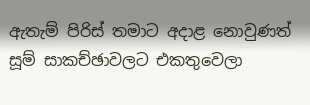ඇතැම් පිරිස් තමාට අදාළ නොවුණත් සූම් සාකච්ඡාවලට එකතුවෙලා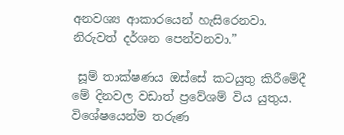අනවශ්‍ය ආකාරයෙන් හැසිරෙනවා. නිරුවත් දර්ශන පෙන්වනවා.”

 සූම් තාක්ෂණය ඔස්සේ කටයුතු කිරීමේදී මේ දිනවල වඩාත් ප්‍රවේශම් විය යුතුය. විශේෂයෙන්ම තරුණ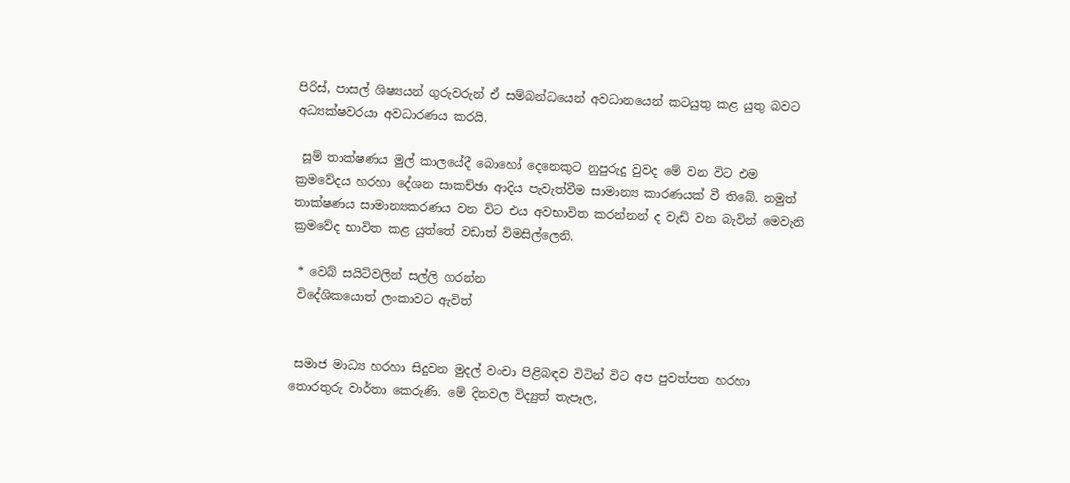පිරිස්, පාසල් ශිෂ්‍යයන් ගුරුවරුන් ඒ සම්බන්ධයෙන් අවධානයෙන් කටයුතු කළ යුතු බවට අධ්‍යක්ෂවරයා අවධාරණය කරයි.

 සූම් තාක්ෂණය මුල් කාලයේදී බොහෝ දෙනෙකුට නුපුරුදු වුවද මේ වන විට එම ක්‍රමවේදය හරහා දේශන සාකච්ඡා ආදිය පැවැත්වීම සාමාන්‍ය කාරණයක් වී තිබේ. නමුත් තාක්ෂණය සාමාන්‍යකරණය වන විට එය අවභාවිත කරන්නන් ද වැඩි වන බැවින් මෙවැනි ක්‍රමවේද භාවිත කළ යුත්තේ වඩාත් විමසිල්ලෙනි.

 * වෙබ් සයිට්වලින් සල්ලි ගරන්න
 විදේශිකයොත් ලංකාවට ඇවිත්


 සමාජ මාධ්‍ය හරහා සිදුවන මුදල් වංචා පිළිබඳව විටින් විට අප පුවත්පත හරහා තොරතුරු වාර්තා කෙරුණි. මේ දිනවල විද්‍යුත් තැපෑල,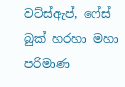වට්ස්ඇප්, ෆේස් බුක් හරහා මහා පරිමාණ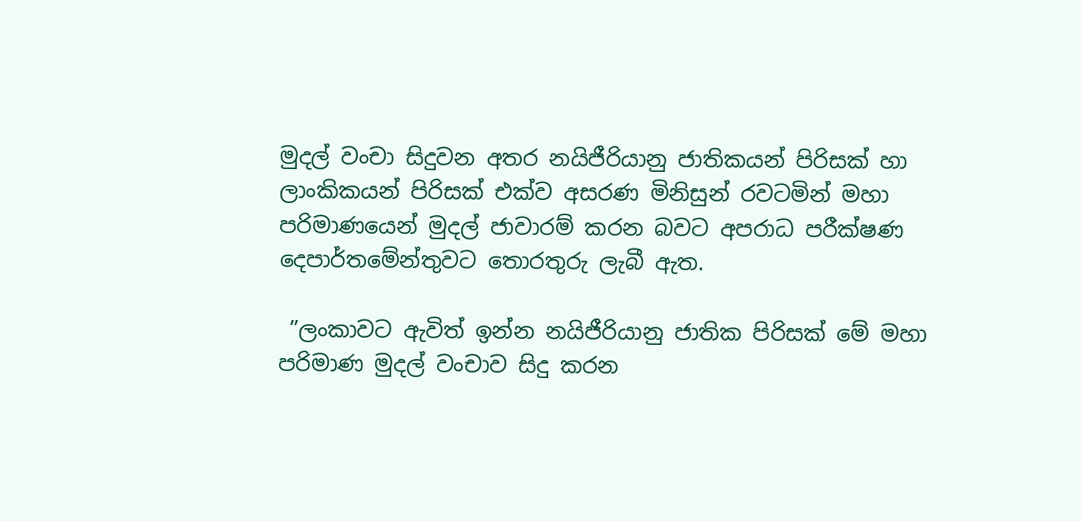මුදල් වංචා සිදුවන අතර නයිජීරියානු ජාතිකයන් පිරිසක් හා ලාංකිකයන් පිරිසක් එක්ව අසරණ මිනිසුන් රවටමින් මහා පරිමාණයෙන් මුදල් ජාවාරම් කරන බවට අපරාධ පරීක්ෂණ දෙපාර්තමේන්තුවට තොරතුරු ලැබී ඇත.

 ”ලංකාවට ඇවිත් ඉන්න නයිජීරියානු ජාතික පිරිසක් මේ මහා පරිමාණ මුදල් වංචාව සිදු කරන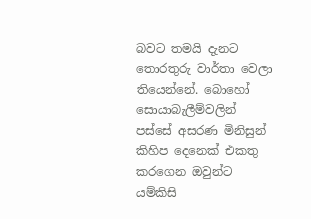බවට තමයි දැනට තොරතුරු වාර්තා වෙලා තියෙන්නේ. බොහෝ සොයාබැලීම්වලින් පස්සේ අසරණ මිනිසුන් කිහිප දෙනෙක් එකතු කරගෙන ඔවුන්ට යම්කිසි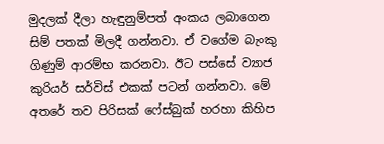මුදලක් දීලා හැඳුනුම්පත් අංකය ලබාගෙන සිම් පතක් මිලදී ගන්නවා. ඒ වගේම බැංකු ගිණුම් ආරම්භ කරනවා. ඊට පස්සේ ව්‍යාජ කුරියර් සර්විස් එකක් පටන් ගන්නවා. මේ අතරේ තව පිරිසක් ෆේස්බුක් හරහා කිහිප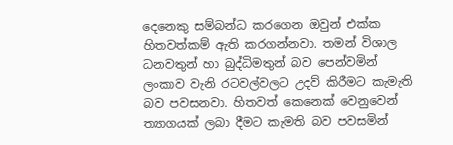දෙනෙකු සම්බන්ධ කරගෙන ඔවුන් එක්ක හිතවත්කම් ඇති කරගන්නවා. තමන් විශාල ධනවතුන් හා බුද්ධිමතුන් බව පෙන්වමින් ලංකාව වැනි රටවල්වලට උදව් කිරීමට කැමැති බව පවසනවා. හිතවත් කෙනෙක් වෙනුවෙන් ත්‍යාගයක් ලබා දීමට කැමති බව පවසමින්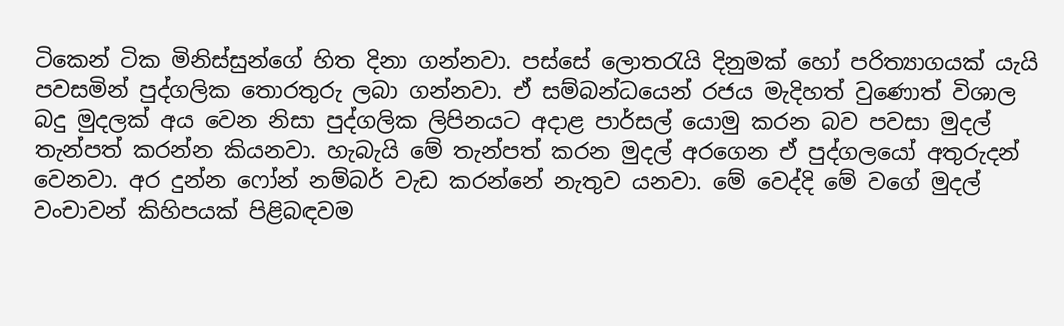ටිකෙන් ටික මිනිස්සුන්ගේ හිත දිනා ගන්නවා. පස්සේ ලොතරැයි දිනුමක් හෝ පරිත්‍යාගයක් යැයි පවසමින් පුද්ගලික තොරතුරු ලබා ගන්නවා. ඒ සම්බන්ධයෙන් රජය මැදිහත් වුණොත් විශාල බදු මුදලක් අය වෙන නිසා පුද්ගලික ලිපිනයට අදාළ පාර්සල් යොමු කරන බව පවසා මුදල් තැන්පත් කරන්න කියනවා. හැබැයි මේ තැන්පත් කරන මුදල් අරගෙන ඒ පුද්ගලයෝ අතුරුදන් වෙනවා. අර දුන්න ෆෝන් නම්බර් වැඩ කරන්නේ නැතුව යනවා. මේ වෙද්දි මේ වගේ මුදල් වංචාවන් කිහිපයක් පිළිබඳවම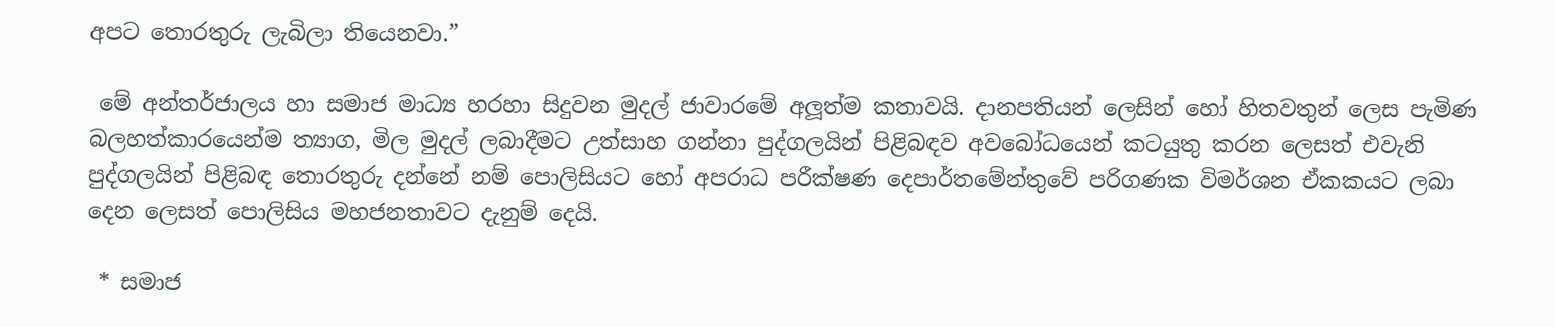අපට තොරතුරු ලැබිලා තියෙනවා.”

 මේ අන්තර්ජාලය හා සමාජ මාධ්‍ය හරහා සිදුවන මුදල් ජාවාරමේ අලූත්ම කතාවයි. දානපතියන් ලෙසින් හෝ හිතවතුන් ලෙස පැමිණ බලහත්කාරයෙන්ම ත්‍යාග, මිල මුදල් ලබාදීමට උත්සාහ ගන්නා පුද්ගලයින් පිළිබඳව අවබෝධයෙන් කටයුතු කරන ලෙසත් එවැනි පුද්ගලයින් පිළිබඳ තොරතුරු දන්නේ නම් පොලිසියට හෝ අපරාධ පරීක්ෂණ දෙපාර්තමේන්තුවේ පරිගණක විමර්ශන ඒකකයට ලබා දෙන ලෙසත් පොලිසිය මහජනතාවට දැනුම් දෙයි.

 * සමාජ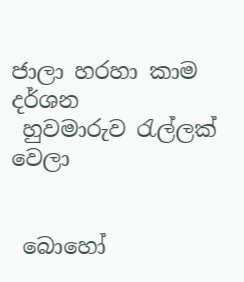ජාලා හරහා කාම දර්ශන
 හුවමාරුව රැල්ලක් වෙලා


 බොහෝ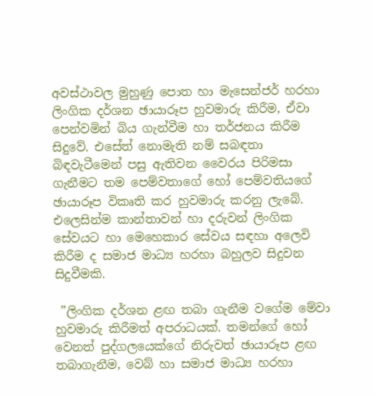අවස්ථාවල මුහුණු පොත හා මැසෙන්ජර් හරහා ලිංගික දර්ශන ඡායාරූප හුවමාරු කිරීම, ඒවා පෙන්වමින් බිය ගැන්වීම හා තර්ජනය කිරීම සිදුවේ. එසේත් නොමැති නම් සබඳතා බිඳවැටීමෙන් පසු ඇතිවන වෛරය පිරිමසා ගැනීමට තම පෙම්වතාගේ හෝ පෙම්වතියගේ ඡායාරූප විකෘති කර හුවමාරු කරනු ලැබේ. එලෙසින්ම කාන්තාවන් හා දරුවන් ලිංගික සේවයට හා මෙහෙකාර සේවය සඳහා අලෙවි කිරීම ද සමාජ මාධ්‍ය හරහා බහුලව සිදුවන සිදුවීමකි.

 ”ලිංගික දර්ශන ළඟ තබා ගැනීම වගේම මේවා හුවමාරු කිරීමත් අපරාධයක්. තමන්ගේ හෝ වෙනත් පුද්ගලයෙක්ගේ නිරුවත් ඡායාරූප ළඟ තබාගැනීම, වෙබ් හා සමාජ මාධ්‍ය හරහා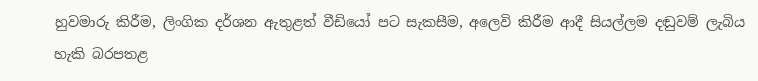හුවමාරු කිරීම, ලිංගික දර්ශන ඇතුළත් වීඩියෝ පට සැකසීම, අලෙවි කිරීම ආදී සියල්ලම දඬුවම් ලැබිය හැකි බරපතළ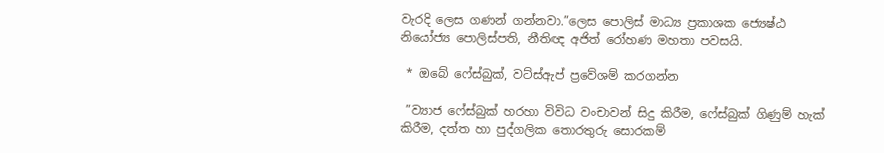වැරදි ලෙස ගණන් ගන්නවා.”ලෙස පොලිස් මාධ්‍ය ප්‍රකාශක ජ්‍යෙෂ්ඨ නියෝජ්‍ය පොලිස්පති, නීතිඥ අජිත් රෝහණ මහතා පවසයි.

 * ඔබේ ෆේස්බුක්, වට්ස්ඇප් ප්‍රවේශම් කරගන්න

 ”ව්‍යාජ ෆේස්බුක් හරහා විවිධ වංචාවන් සිදු කිරීම, ෆේස්බුක් ගිණුම් හැක් කිරීම, දත්ත හා පුද්ගලික තොරතුරු සොරකම්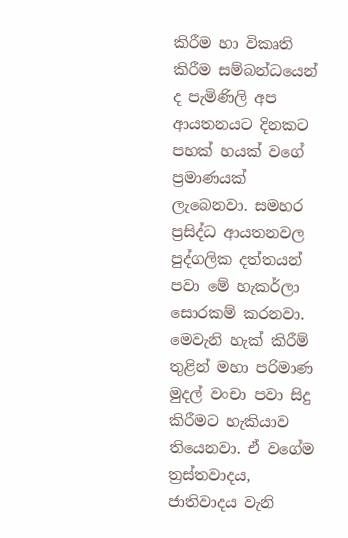කිරීම හා විකෘති කිරීම සම්බන්ධයෙන් ද පැමිණිලි අප ආයතනයට දිනකට පහක් හයක් වගේ ප්‍රමාණයක් ලැබෙනවා. සමහර ප්‍රසිද්ධ ආයතනවල පුද්ගලික දත්තයන් පවා මේ හැකර්ලා සොරකම් කරනවා. මෙවැනි හැක් කිරීම් තුළින් මහා පරිමාණ මුදල් වංචා පවා සිදු කිරීමට හැකියාව තියෙනවා. ඒ වගේම ත්‍රස්තවාදය, ජාතිවාදය වැනි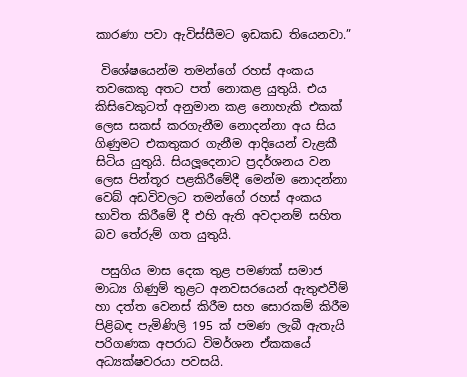කාරණා පවා ඇවිස්සීමට ඉඩකඩ තියෙනවා.”

 විශේෂයෙන්ම තමන්ගේ රහස් අංකය තවකෙකු අතට පත් නොකළ යුතුයි. එය කිසිවෙකුටත් අනුමාන කළ නොහැකි එකක් ලෙස සකස් කරගැනීම නොදන්නා අය සිය ගිණුමට එකතුකර ගැනීම ආදියෙන් වැළකී සිටිය යුතුයි. සියලූදෙනාට ප්‍රදර්ශනය වන ලෙස පින්තූර පළකිරීමේදී මෙන්ම නොදන්නා වෙබ් අඩවිවලට තමන්ගේ රහස් අංකය භාවිත කිරීමේ දී එහි ඇති අවදානම් සහිත බව තේරුම් ගත යුතුයි.

 පසුගිය මාස දෙක තුළ පමණක් සමාජ මාධ්‍ය ගිණුම් තුළට අනවසරයෙන් ඇතුළුවීම් හා දත්ත වෙනස් කිරීම සහ සොරකම් කිරීම පිළිබඳ පැමිණිලි 195 ක් පමණ ලැබී ඇතැයි පරිගණක අපරාධ විමර්ශන ඒකකයේ අධ්‍යක්ෂවරයා පවසයි.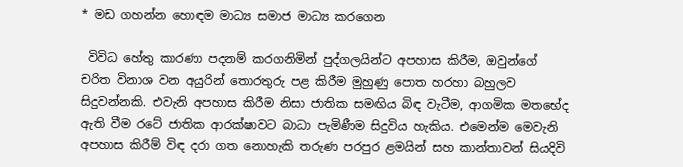* මඩ ගහන්න හොඳම මාධ්‍ය සමාජ මාධ්‍ය කරගෙන

 විවිධ හේතු කාරණා පදනම් කරගනිමින් පුද්ගලයින්ට අපහාස කිරීම, ඔවුන්ගේ චරිත විනාශ වන අයුරින් තොරතුරු පළ කිරීම මුහුණු පොත හරහා බහුලව සිදුවන්නකි. එවැනි අපහාස කිරීම නිසා ජාතික සමඟිය බිඳ වැටීම, ආගමික මතභේද ඇති වීම රටේ ජාතික ආරක්ෂාවට බාධා පැමිණීම සිදුවිය හැකිය. එමෙන්ම මෙවැනි අපහාස කිරීම් විඳ දරා ගත නොහැකි තරුණ පරපුර ළමයින් සහ කාන්තාවන් සියදිවි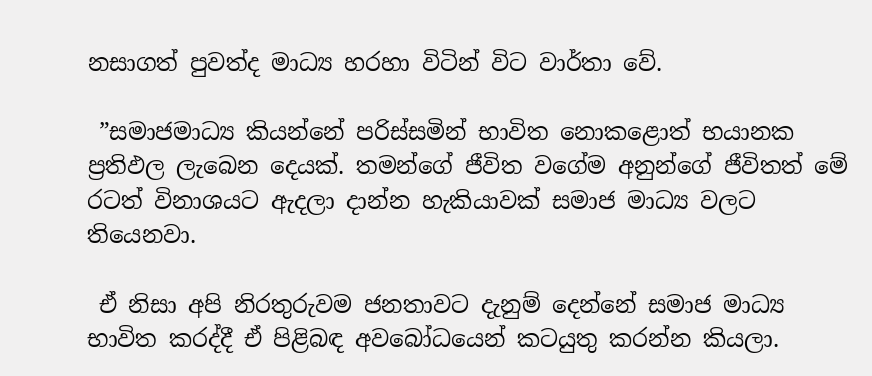නසාගත් පුවත්ද මාධ්‍ය හරහා විටින් විට වාර්තා වේ.

 ”සමාජමාධ්‍ය කියන්නේ පරිස්සමින් භාවිත නොකළොත් භයානක ප්‍රතිඵල ලැබෙන දෙයක්. තමන්ගේ ජීවිත වගේම අනුන්ගේ ජීවිතත් මේ රටත් විනාශයට ඇදලා දාන්න හැකියාවක් සමාජ මාධ්‍ය වලට තියෙනවා.

 ඒ නිසා අපි නිරතුරුවම ජනතාවට දැනුම් දෙන්නේ සමාජ මාධ්‍ය භාවිත කරද්දී ඒ පිළිබඳ අවබෝධයෙන් කටයුතු කරන්න කියලා.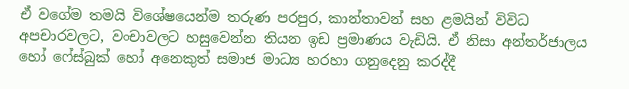ඒ වගේම තමයි විශේෂයෙන්ම තරුණ පරපුර, කාන්තාවන් සහ ළමයින් විවිධ අපචාරවලට, වංචාවලට හසුවෙන්න තියන ඉඩ ප්‍රමාණය වැඩියි. ඒ නිසා අන්තර්ජාලය හෝ ෆේස්බුක් හෝ අනෙකුත් සමාජ මාධ්‍ය හරහා ගනුදෙනු කරද්දී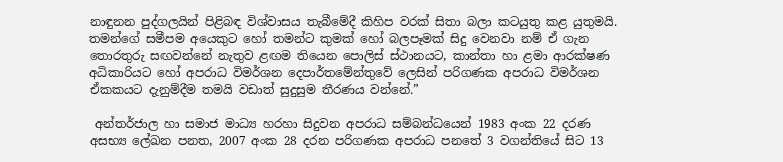නාඳුනන පුද්ගලයින් පිළිබඳ විශ්වාසය තැබීමේදී කිහිප වරක් සිතා බලා කටයුතු කළ යුතුමයි. තමන්ගේ සමීපම අයෙකුට හෝ තමන්ට කුමක් හෝ බලපෑමක් සිදු වෙනවා නම් ඒ ගැන තොරතුරු සඟවන්නේ නැතුව ළඟම තියෙන පොලිස් ස්ථානයට, කාන්තා හා ළමා ආරක්ෂණ අධිකාරියට හෝ අපරාධ විමර්ශන දෙපාර්තමේන්තුවේ ලෙසින් පරිගණක අපරාධ විමර්ශන ඒකකයට දැනුම්දීම තමයි වඩාත් සුදුසුම තීරණය වන්නේ.”

 අන්තර්ජාල හා සමාජ මාධ්‍ය හරහා සිදුවන අපරාධ සම්බන්ධයෙන් 1983 අංක 22 දරණ අසභ්‍ය ලේඛන පනත, 2007 අංක 28 දරන පරිගණක අපරාධ පනතේ 3 වගන්තියේ සිට 13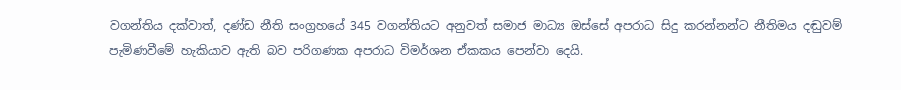වගන්තිය දක්වාත්, දණ්ඩ නීති සංග්‍රහයේ 345 වගන්තියට අනුවත් සමාජ මාධ්‍ය ඔස්සේ අපරාධ සිදු කරන්නන්ට නීතිමය දඬුවම් පැමිණවීමේ හැකියාව ඇති බව පරිගණක අපරාධ විමර්ශන ඒකකය පෙන්වා දෙයි.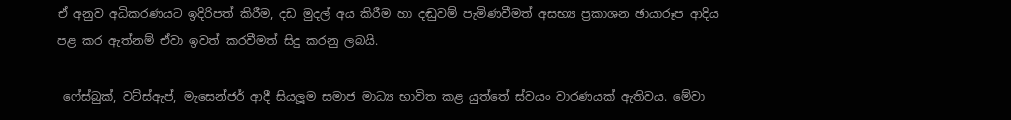ඒ අනුව අධිකරණයට ඉදිරිපත් කිරීම, දඩ මුදල් අය කිරීම හා දඬුවම් පැමිණවීමත් අසභ්‍ය ප්‍රකාශන ඡායාරූප ආදිය පළ කර ඇත්නම් ඒවා ඉවත් කරවීමත් සිදු කරනු ලබයි.

 ෆේස්බුක්, වට්ස්ඇප්, මැසෙන්ජර් ආදී සියලූම සමාජ මාධ්‍ය භාවිත කළ යුත්තේ ස්වයං වාරණයක් ඇතිවය. මේවා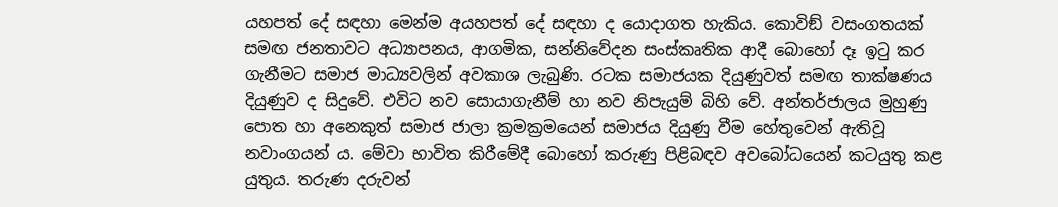යහපත් දේ සඳහා මෙන්ම අයහපත් දේ සඳහා ද යොදාගත හැකිය. කොවිඞ් වසංගතයක් සමඟ ජනතාවට අධ්‍යාපනය, ආගමික, සන්නිවේදන සංස්කෘතික ආදී බොහෝ දෑ ඉටු කර ගැනීමට සමාජ මාධ්‍යවලින් අවකාශ ලැබුණි. රටක සමාජයක දියුණුවත් සමඟ තාක්ෂණය දියුණුව ද සිදුවේ. එවිට නව සොයාගැනීම් හා නව නිපැයුම් බිහි වේ. අන්තර්ජාලය මුහුණු පොත හා අනෙකුත් සමාජ ජාලා ක්‍රමක්‍රමයෙන් සමාජය දියුණු වීම හේතුවෙන් ඇතිවූ නවාංගයන් ය. මේවා භාවිත කිරීමේදී බොහෝ කරුණු පිළිබඳව අවබෝධයෙන් කටයුතු කළ යුතුය. තරුණ දරුවන්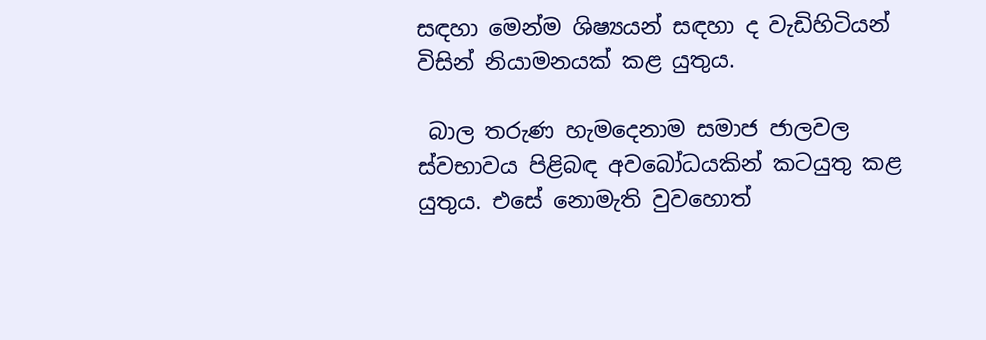සඳහා මෙන්ම ශිෂ්‍යයන් සඳහා ද වැඩිහිටියන් විසින් නියාමනයක් කළ යුතුය.

 බාල තරුණ හැමදෙනාම සමාජ ජාලවල ස්වභාවය පිළිබඳ අවබෝධයකින් කටයුතු කළ යුතුය. එසේ නොමැති වුවහොත්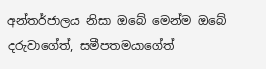අන්තර්ජාලය නිසා ඔබේ මෙන්ම ඔබේ දරුවාගේත්, සමීපතමයාගේත්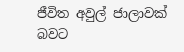ජීවිත අවුල් ජාලාවක් බවට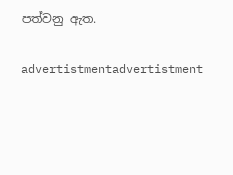පත්වනු ඇත.

advertistmentadvertistment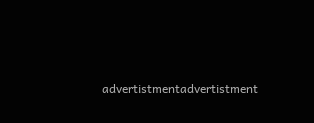advertistmentadvertistment